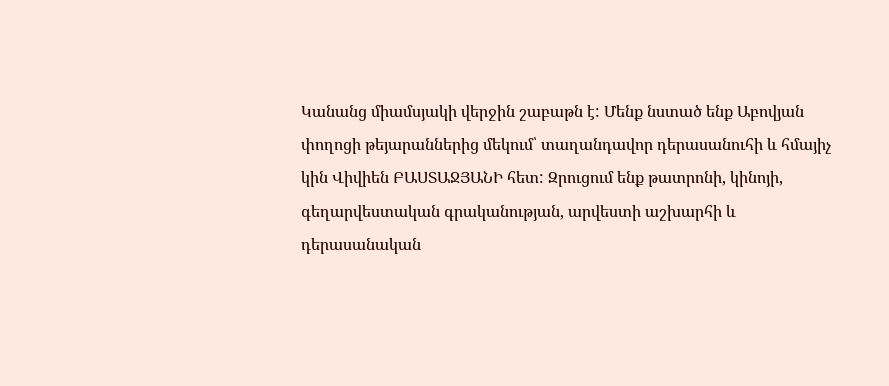Կանանց միամսյակի վերջին շաբաթն է: Մենք նստած ենք Աբովյան փողոցի թեյարաններից մեկում՝ տաղանդավոր դերասանուհի և հմայիչ կին Վիվիեն ԲԱՍՏԱՋՅԱՆԻ հետ: Զրուցում ենք թատրոնի, կինոյի, գեղարվեստական գրականության, արվեստի աշխարհի և դերասանական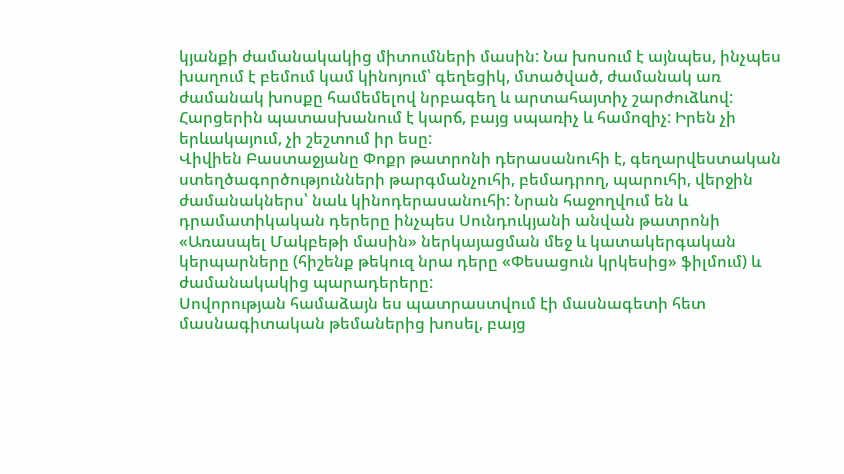կյանքի ժամանակակից միտումների մասին: Նա խոսում է այնպես, ինչպես խաղում է բեմում կամ կինոյում՝ գեղեցիկ, մտածված, ժամանակ առ ժամանակ խոսքը համեմելով նրբագեղ և արտահայտիչ շարժուձևով: Հարցերին պատասխանում է կարճ, բայց սպառիչ և համոզիչ: Իրեն չի երևակայում, չի շեշտում իր եսը:
Վիվիեն Բաստաջյանը Փոքր թատրոնի դերասանուհի է, գեղարվեստական ստեղծագործությունների թարգմանչուհի, բեմադրող, պարուհի, վերջին ժամանակներս՝ նաև կինոդերասանուհի: Նրան հաջողվում են և դրամատիկական դերերը ինչպես Սունդուկյանի անվան թատրոնի «Առասպել Մակբեթի մասին» ներկայացման մեջ և կատակերգական կերպարները (հիշենք թեկուզ նրա դերը «Փեսացուն կրկեսից» ֆիլմում) և ժամանակակից պարադերերը:
Սովորության համաձայն ես պատրաստվում էի մասնագետի հետ մասնագիտական թեմաներից խոսել, բայց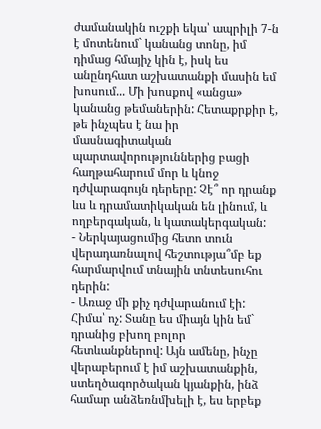ժամանակին ուշքի եկա՝ ապրիլի 7-ն է մոտենում` կանանց տոնը, իմ դիմաց հմայիչ կին է, իսկ ես անընդհատ աշխատանքի մասին եմ խոսում... Մի խոսքով «անցա» կանանց թեմաներին: Հետաքրքիր է, թե ինչպես է նա իր մասնագիտական պարտավորություններից բացի հաղթահարում մոր և կնոջ դժվարագույն դերերը: Չէ՞ որ դրանք ևս և դրամատիկական են լինում, և ողբերգական, և կատակերգական:
- Ներկայացումից հետո տուն վերադառնալով հեշտությա՞մբ եք հարմարվում տնային տնտեսուհու դերին:
- Առաջ մի քիչ դժվարանում էի: Հիմա՝ ոչ: Տանը ես միայն կին եմ` դրանից բխող բոլոր հետևանքներով: Այն ամենը, ինչը վերաբերում է իմ աշխատանքին, ստեղծագործական կյանքին, ինձ համար անձեռնմխելի է, ես երբեք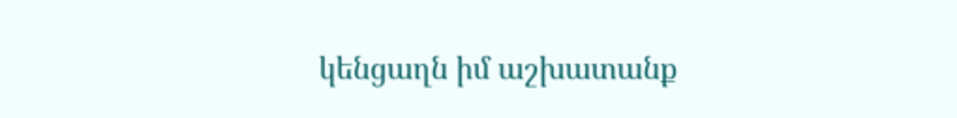կենցաղն իմ աշխատանք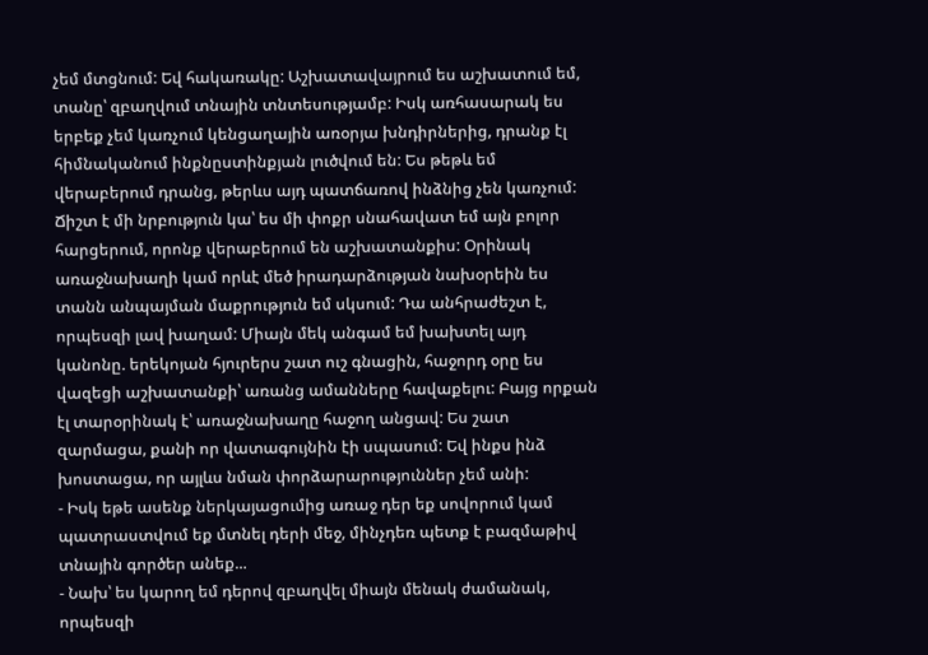չեմ մտցնում: Եվ հակառակը: Աշխատավայրում ես աշխատում եմ, տանը՝ զբաղվում տնային տնտեսությամբ: Իսկ առհասարակ ես երբեք չեմ կառչում կենցաղային առօրյա խնդիրներից, դրանք էլ հիմնականում ինքնըստինքյան լուծվում են: Ես թեթև եմ վերաբերում դրանց, թերևս այդ պատճառով ինձնից չեն կառչում: Ճիշտ է մի նրբություն կա՝ ես մի փոքր սնահավատ եմ այն բոլոր հարցերում, որոնք վերաբերում են աշխատանքիս: Օրինակ առաջնախաղի կամ որևէ մեծ իրադարձության նախօրեին ես տանն անպայման մաքրություն եմ սկսում: Դա անհրաժեշտ է, որպեսզի լավ խաղամ: Միայն մեկ անգամ եմ խախտել այդ կանոնը. երեկոյան հյուրերս շատ ուշ գնացին, հաջորդ օրը ես վազեցի աշխատանքի՝ առանց ամանները հավաքելու: Բայց որքան էլ տարօրինակ է՝ առաջնախաղը հաջող անցավ: Ես շատ զարմացա, քանի որ վատագույնին էի սպասում: Եվ ինքս ինձ խոստացա, որ այլևս նման փորձարարություններ չեմ անի:
- Իսկ եթե ասենք ներկայացումից առաջ դեր եք սովորում կամ պատրաստվում եք մտնել դերի մեջ, մինչդեռ պետք է բազմաթիվ տնային գործեր անեք...
- Նախ՝ ես կարող եմ դերով զբաղվել միայն մենակ ժամանակ, որպեսզի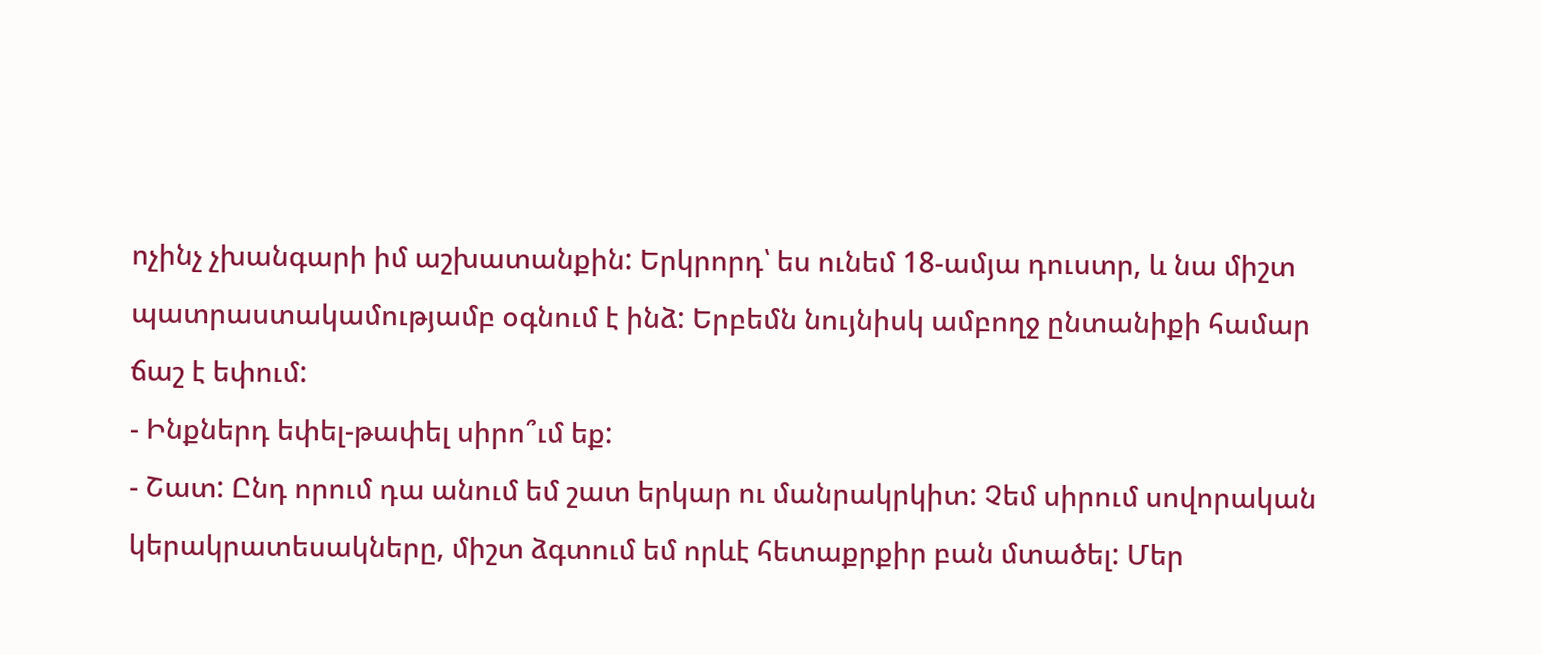ոչինչ չխանգարի իմ աշխատանքին: Երկրորդ՝ ես ունեմ 18-ամյա դուստր, և նա միշտ պատրաստակամությամբ օգնում է ինձ: Երբեմն նույնիսկ ամբողջ ընտանիքի համար ճաշ է եփում:
- Ինքներդ եփել-թափել սիրո՞ւմ եք:
- Շատ: Ընդ որում դա անում եմ շատ երկար ու մանրակրկիտ: Չեմ սիրում սովորական կերակրատեսակները, միշտ ձգտում եմ որևէ հետաքրքիր բան մտածել: Մեր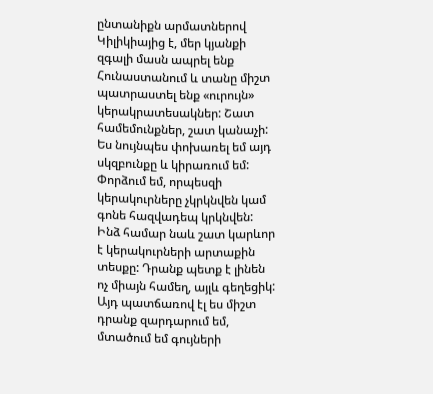ընտանիքն արմատներով Կիլիկիայից է, մեր կյանքի զգալի մասն ապրել ենք Հունաստանում և տանը միշտ պատրաստել ենք «ուրույն» կերակրատեսակներ: Շատ համեմունքներ, շատ կանաչի: Ես նույնպես փոխառել եմ այդ սկզբունքը և կիրառում եմ: Փորձում եմ, որպեսզի կերակուրները չկրկնվեն կամ գոնե հազվադեպ կրկնվեն: Ինձ համար նաև շատ կարևոր է կերակուրների արտաքին տեսքը: Դրանք պետք է լինեն ոչ միայն համեղ, այլև գեղեցիկ: Այդ պատճառով էլ ես միշտ դրանք զարդարում եմ, մտածում եմ գույների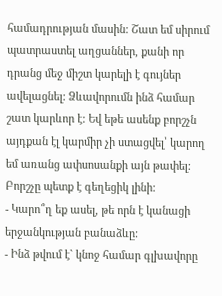համադրության մասին: Շատ եմ սիրում պատրաստել աղցաններ, քանի որ դրանց մեջ միշտ կարելի է գույներ ավելացնել: Ձևավորումն ինձ համար շատ կարևոր է: Եվ եթե ասենք բորշչն այդքան էլ կարմիր չի ստացվել՝ կարող եմ առանց ափսոսանքի այն թափել: Բորշչը պետք է գեղեցիկ լինի:
- Կարո՞ղ եք ասել, թե որն է կանացի երջանկության բանաձևը:
- Ինձ թվում է` կնոջ համար գլխավորը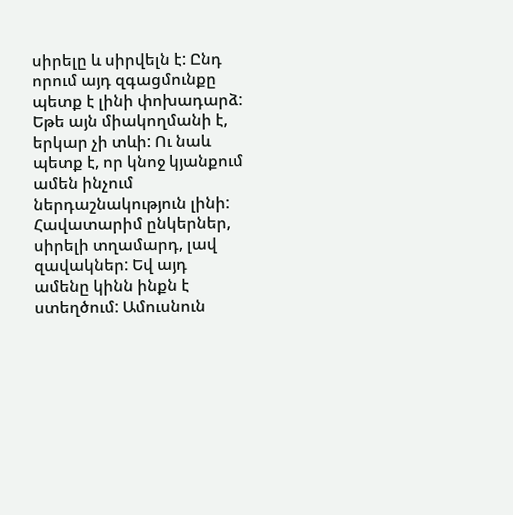սիրելը և սիրվելն է: Ընդ որում այդ զգացմունքը պետք է լինի փոխադարձ: Եթե այն միակողմանի է, երկար չի տևի: Ու նաև պետք է, որ կնոջ կյանքում ամեն ինչում ներդաշնակություն լինի: Հավատարիմ ընկերներ, սիրելի տղամարդ, լավ զավակներ: Եվ այդ ամենը կինն ինքն է ստեղծում: Ամուսնուն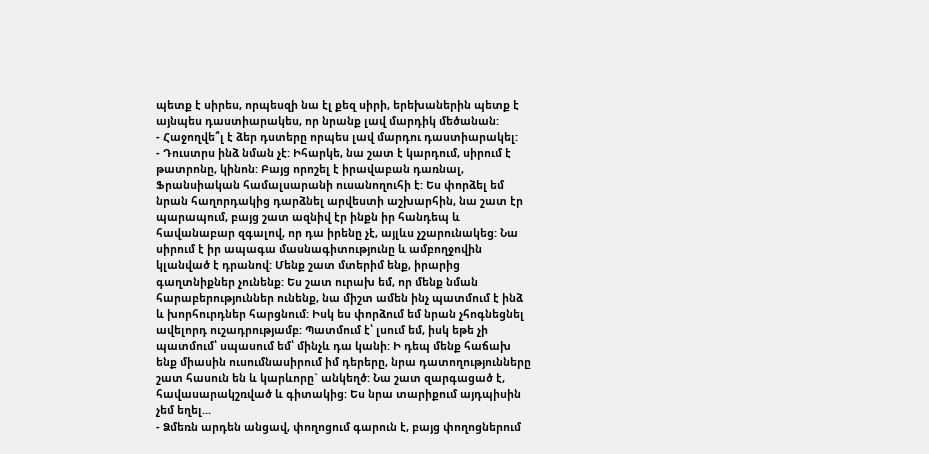պետք է սիրես, որպեսզի նա էլ քեզ սիրի, երեխաներին պետք է այնպես դաստիարակես, որ նրանք լավ մարդիկ մեծանան:
- Հաջողվե՞լ է ձեր դստերը որպես լավ մարդու դաստիարակել:
- Դուստրս ինձ նման չէ: Իհարկե, նա շատ է կարդում, սիրում է թատրոնը, կինոն: Բայց որոշել է իրավաբան դառնալ, Ֆրանսիական համալսարանի ուսանողուհի է: Ես փորձել եմ նրան հաղորդակից դարձնել արվեստի աշխարհին, նա շատ էր պարապում, բայց շատ ազնիվ էր ինքն իր հանդեպ և հավանաբար զգալով, որ դա իրենը չէ, այլևս չշարունակեց: Նա սիրում է իր ապագա մասնագիտությունը և ամբողջովին կլանված է դրանով: Մենք շատ մտերիմ ենք, իրարից գաղտնիքներ չունենք: Ես շատ ուրախ եմ, որ մենք նման հարաբերություններ ունենք, նա միշտ ամեն ինչ պատմում է ինձ և խորհուրդներ հարցնում: Իսկ ես փորձում եմ նրան չհոգնեցնել ավելորդ ուշադրությամբ: Պատմում է՝ լսում եմ, իսկ եթե չի պատմում՝ սպասում եմ՝ մինչև դա կանի: Ի դեպ մենք հաճախ ենք միասին ուսումնասիրում իմ դերերը, նրա դատողությունները շատ հասուն են և կարևորը` անկեղծ: Նա շատ զարգացած է, հավասարակշռված և գիտակից: Ես նրա տարիքում այդպիսին չեմ եղել...
- Ձմեռն արդեն անցավ, փողոցում գարուն է, բայց փողոցներում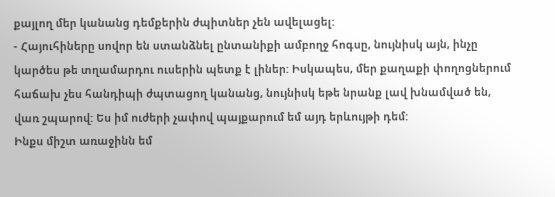քայլող մեր կանանց դեմքերին ժպիտներ չեն ավելացել:
- Հայուհիները սովոր են ստանձնել ընտանիքի ամբողջ հոգսը, նույնիսկ այն, ինչը կարծես թե տղամարդու ուսերին պետք է լիներ: Իսկապես, մեր քաղաքի փողոցներում հաճախ չես հանդիպի ժպտացող կանանց, նույնիսկ եթե նրանք լավ խնամված են, վառ շպարով: Ես իմ ուժերի չափով պայքարում եմ այդ երևույթի դեմ:
Ինքս միշտ առաջինն եմ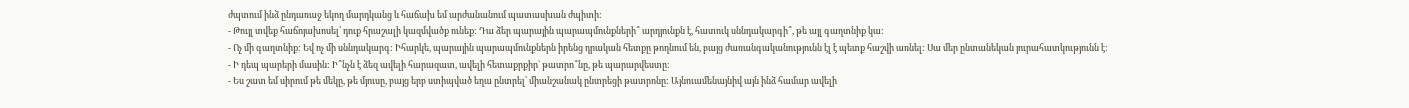ժպտում ինձ ընդառաջ եկող մարդկանց և հաճախ եմ արժանանում պատասխան ժպիտի:
- Թույլ տվեք հաճոյախոսել՝ դուք հրաշալի կազմվածք ունեք: Դա ձեր պարային պարապմունքների՞ արդյունքն է, հատուկ սննդակարգի՞, թե այլ գաղտնիք կա:
- Ոչ մի գաղտնիք: Եվ ոչ մի սննդակարգ: Իհարկե, պարային պարապմունքներն իրենց դրական հետքը թողնում են, բայց ժառանգականությունն էլ է պետք հաշվի առնել: Սա մեր ընտանեկան յուրահատկությունն է:
- Ի դեպ պարերի մասին: Ի՞նչն է ձեզ ավելի հարազատ, ավելի հետաքրքիր` թատրո՞նը, թե պարարվեստը:
- Ես շատ եմ սիրում թե մեկը, թե մյուսը, բայց երբ ստիպված եղա ընտրել՝ միանշանակ ընտրեցի թատրոնը: Այնուամենայնիվ այն ինձ համար ավելի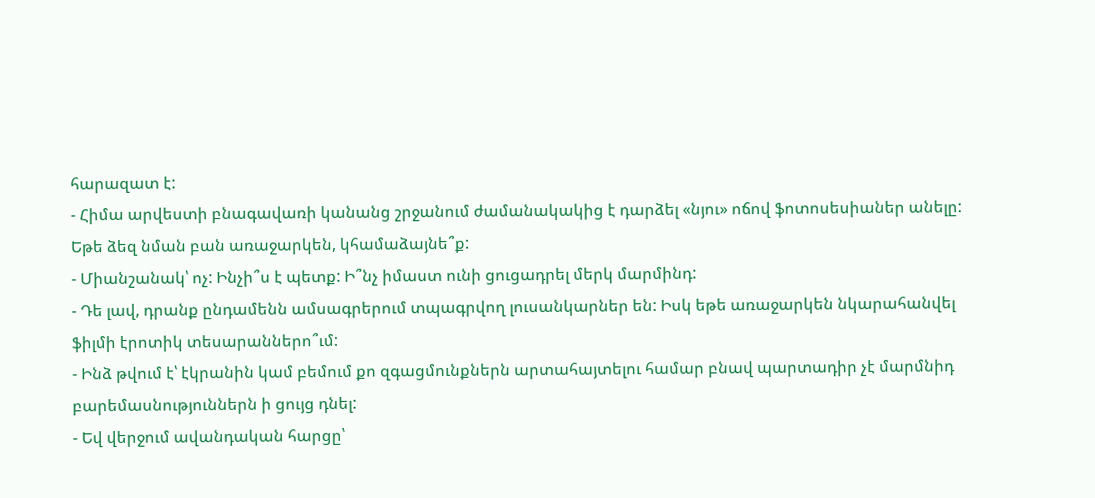հարազատ է:
- Հիմա արվեստի բնագավառի կանանց շրջանում ժամանակակից է դարձել «նյու» ոճով ֆոտոսեսիաներ անելը: Եթե ձեզ նման բան առաջարկեն, կհամաձայնե՞ք:
- Միանշանակ՝ ոչ: Ինչի՞ս է պետք: Ի՞նչ իմաստ ունի ցուցադրել մերկ մարմինդ:
- Դե լավ, դրանք ընդամենն ամսագրերում տպագրվող լուսանկարներ են: Իսկ եթե առաջարկեն նկարահանվել ֆիլմի էրոտիկ տեսարաններո՞ւմ:
- Ինձ թվում է՝ էկրանին կամ բեմում քո զգացմունքներն արտահայտելու համար բնավ պարտադիր չէ մարմնիդ բարեմասնություններն ի ցույց դնել:
- Եվ վերջում ավանդական հարցը՝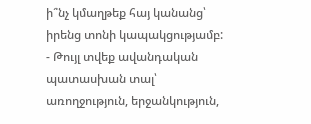ի՞նչ կմաղթեք հայ կանանց՝ իրենց տոնի կապակցությամբ:
- Թույլ տվեք ավանդական պատասխան տալ՝ առողջություն, երջանկություն,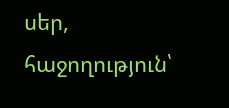սեր, հաջողություն՝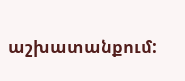աշխատանքում: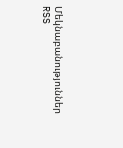Մեկնաբանություններ
RSS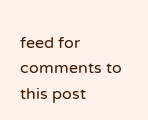feed for comments to this post